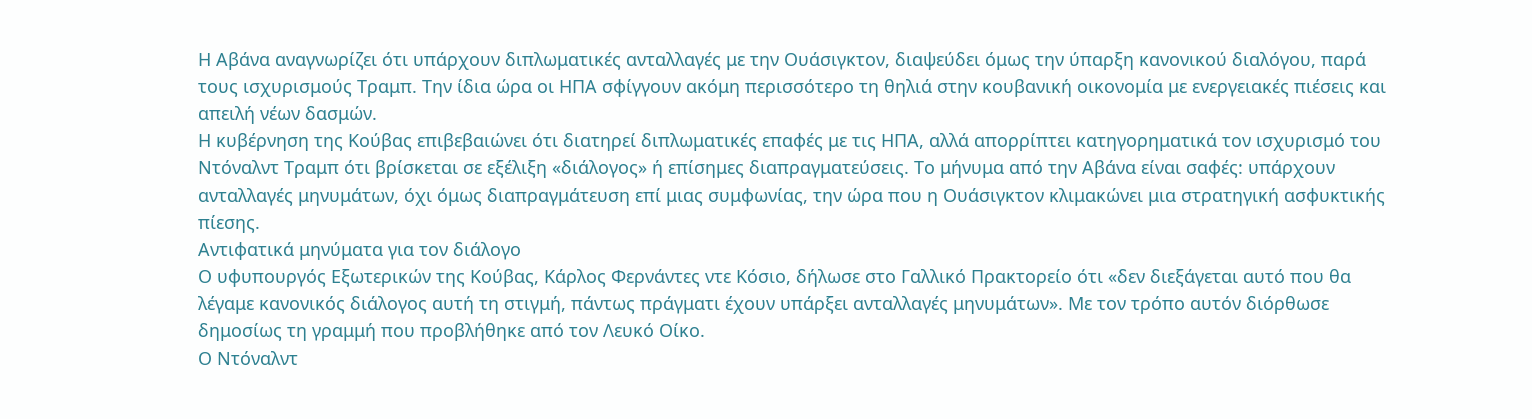Η Αβάνα αναγνωρίζει ότι υπάρχουν διπλωματικές ανταλλαγές με την Ουάσιγκτον, διαψεύδει όμως την ύπαρξη κανονικού διαλόγου, παρά τους ισχυρισμούς Τραμπ. Την ίδια ώρα οι ΗΠΑ σφίγγουν ακόμη περισσότερο τη θηλιά στην κουβανική οικονομία με ενεργειακές πιέσεις και απειλή νέων δασμών.
Η κυβέρνηση της Κούβας επιβεβαιώνει ότι διατηρεί διπλωματικές επαφές με τις ΗΠΑ, αλλά απορρίπτει κατηγορηματικά τον ισχυρισμό του Ντόναλντ Τραμπ ότι βρίσκεται σε εξέλιξη «διάλογος» ή επίσημες διαπραγματεύσεις. Το μήνυμα από την Αβάνα είναι σαφές: υπάρχουν ανταλλαγές μηνυμάτων, όχι όμως διαπραγμάτευση επί μιας συμφωνίας, την ώρα που η Ουάσιγκτον κλιμακώνει μια στρατηγική ασφυκτικής πίεσης.
Αντιφατικά μηνύματα για τον διάλογο
Ο υφυπουργός Εξωτερικών της Κούβας, Κάρλος Φερνάντες ντε Κόσιο, δήλωσε στο Γαλλικό Πρακτορείο ότι «δεν διεξάγεται αυτό που θα λέγαμε κανονικός διάλογος αυτή τη στιγμή, πάντως πράγματι έχουν υπάρξει ανταλλαγές μηνυμάτων». Με τον τρόπο αυτόν διόρθωσε δημοσίως τη γραμμή που προβλήθηκε από τον Λευκό Οίκο.
Ο Ντόναλντ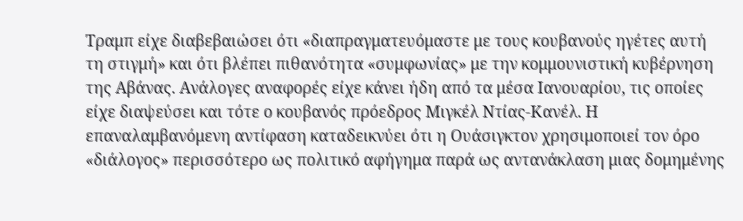Τραμπ είχε διαβεβαιώσει ότι «διαπραγματευόμαστε με τους κουβανούς ηγέτες αυτή τη στιγμή» και ότι βλέπει πιθανότητα «συμφωνίας» με την κομμουνιστική κυβέρνηση της Αβάνας. Ανάλογες αναφορές είχε κάνει ήδη από τα μέσα Ιανουαρίου, τις οποίες είχε διαψεύσει και τότε ο κουβανός πρόεδρος Μιγκέλ Ντίας-Κανέλ. Η επαναλαμβανόμενη αντίφαση καταδεικνύει ότι η Ουάσιγκτον χρησιμοποιεί τον όρο «διάλογος» περισσότερο ως πολιτικό αφήγημα παρά ως αντανάκλαση μιας δομημένης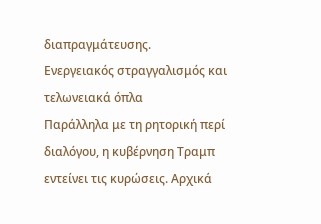διαπραγμάτευσης.
Ενεργειακός στραγγαλισμός και τελωνειακά όπλα
Παράλληλα με τη ρητορική περί διαλόγου, η κυβέρνηση Τραμπ εντείνει τις κυρώσεις. Αρχικά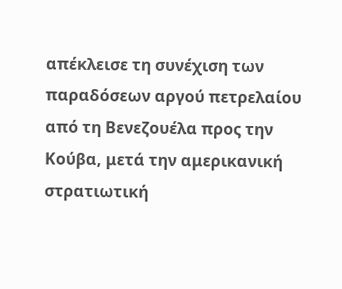απέκλεισε τη συνέχιση των παραδόσεων αργού πετρελαίου από τη Βενεζουέλα προς την Κούβα, μετά την αμερικανική στρατιωτική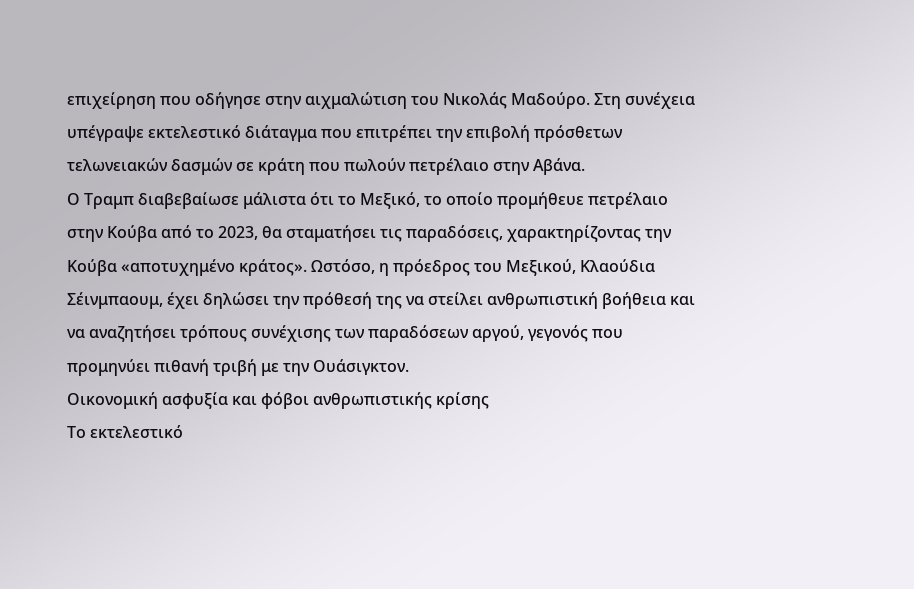επιχείρηση που οδήγησε στην αιχμαλώτιση του Νικολάς Μαδούρο. Στη συνέχεια υπέγραψε εκτελεστικό διάταγμα που επιτρέπει την επιβολή πρόσθετων τελωνειακών δασμών σε κράτη που πωλούν πετρέλαιο στην Αβάνα.
Ο Τραμπ διαβεβαίωσε μάλιστα ότι το Μεξικό, το οποίο προμήθευε πετρέλαιο στην Κούβα από το 2023, θα σταματήσει τις παραδόσεις, χαρακτηρίζοντας την Κούβα «αποτυχημένο κράτος». Ωστόσο, η πρόεδρος του Μεξικού, Κλαούδια Σέινμπαουμ, έχει δηλώσει την πρόθεσή της να στείλει ανθρωπιστική βοήθεια και να αναζητήσει τρόπους συνέχισης των παραδόσεων αργού, γεγονός που προμηνύει πιθανή τριβή με την Ουάσιγκτον.
Οικονομική ασφυξία και φόβοι ανθρωπιστικής κρίσης
Το εκτελεστικό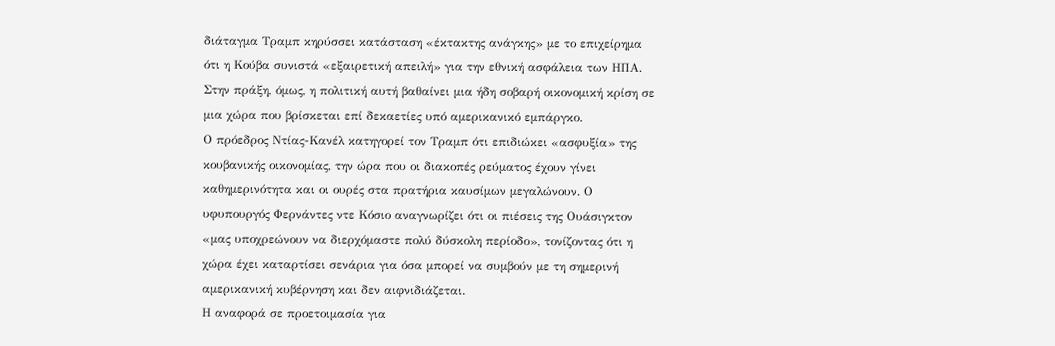διάταγμα Τραμπ κηρύσσει κατάσταση «έκτακτης ανάγκης» με το επιχείρημα ότι η Κούβα συνιστά «εξαιρετική απειλή» για την εθνική ασφάλεια των ΗΠΑ. Στην πράξη, όμως, η πολιτική αυτή βαθαίνει μια ήδη σοβαρή οικονομική κρίση σε μια χώρα που βρίσκεται επί δεκαετίες υπό αμερικανικό εμπάργκο.
Ο πρόεδρος Ντίας-Κανέλ κατηγορεί τον Τραμπ ότι επιδιώκει «ασφυξία» της κουβανικής οικονομίας, την ώρα που οι διακοπές ρεύματος έχουν γίνει καθημερινότητα και οι ουρές στα πρατήρια καυσίμων μεγαλώνουν. Ο υφυπουργός Φερνάντες ντε Κόσιο αναγνωρίζει ότι οι πιέσεις της Ουάσιγκτον «μας υποχρεώνουν να διερχόμαστε πολύ δύσκολη περίοδο», τονίζοντας ότι η χώρα έχει καταρτίσει σενάρια για όσα μπορεί να συμβούν με τη σημερινή αμερικανική κυβέρνηση και δεν αιφνιδιάζεται.
Η αναφορά σε προετοιμασία για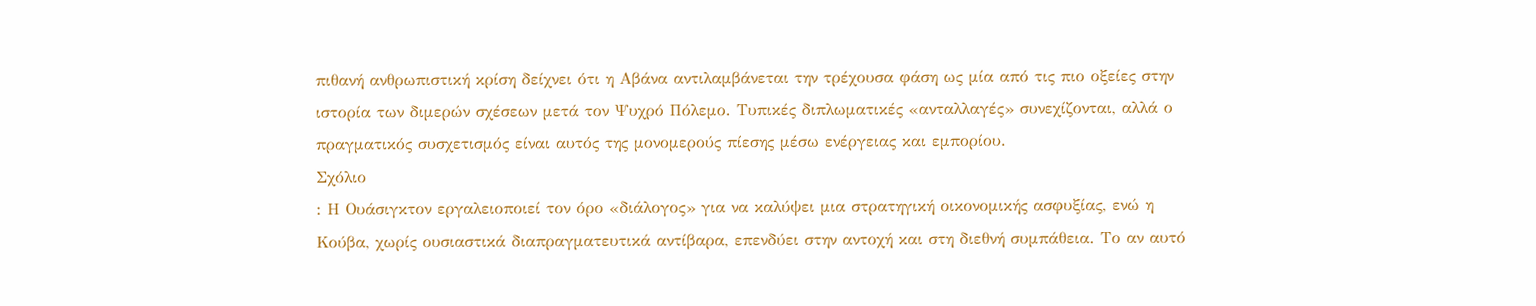πιθανή ανθρωπιστική κρίση δείχνει ότι η Αβάνα αντιλαμβάνεται την τρέχουσα φάση ως μία από τις πιο οξείες στην ιστορία των διμερών σχέσεων μετά τον Ψυχρό Πόλεμο. Τυπικές διπλωματικές «ανταλλαγές» συνεχίζονται, αλλά ο πραγματικός συσχετισμός είναι αυτός της μονομερούς πίεσης μέσω ενέργειας και εμπορίου.
Σχόλιο
: Η Ουάσιγκτον εργαλειοποιεί τον όρο «διάλογος» για να καλύψει μια στρατηγική οικονομικής ασφυξίας, ενώ η Κούβα, χωρίς ουσιαστικά διαπραγματευτικά αντίβαρα, επενδύει στην αντοχή και στη διεθνή συμπάθεια. Το αν αυτό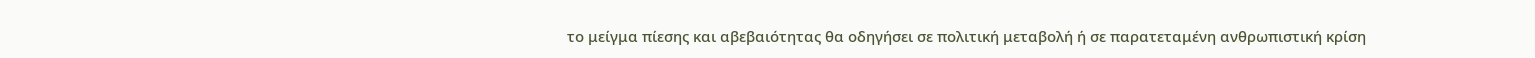το μείγμα πίεσης και αβεβαιότητας θα οδηγήσει σε πολιτική μεταβολή ή σε παρατεταμένη ανθρωπιστική κρίση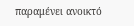παραμένει ανοικτό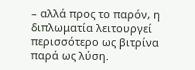– αλλά προς το παρόν, η διπλωματία λειτουργεί περισσότερο ως βιτρίνα παρά ως λύση.